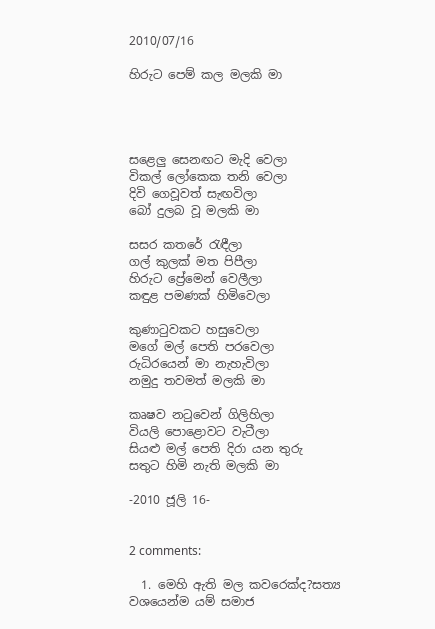2010/07/16

හිරුට පෙම් කල මලකි මා




සළෙලු සෙනඟට මැදි වෙලා
විකල් ලෝකෙක තනි වෙලා
දිවි ගෙවූවත් සැඟවිලා
බෝ දුලබ වූ මලකි මා

සසර කතරේ රැඳීලා
ගල් කුලක් මත පිපීලා
හිරුට ප්‍රේමෙන් වෙලීලා
කඳුළ පමණක් හිමිවෙලා

කුණාටුවකට හසුවෙලා
මගේ මල් පෙති පරවෙලා
රුධිරයෙන් මා නැහැවිලා
නමුදු තවමත් මලකි මා

කෘෂව නටුවෙන් ගිලිහිලා
වියලි පොළොවට වැටීලා
සියළු මල් පෙති දිරා යන තුරු
සතුට හිමි නැති මලකි මා

-2010 ජූලි 16-


2 comments:

  1. මෙහි ඇති මල කවරෙක්ද?සත්‍ය වශයෙන්ම යම් සමාජ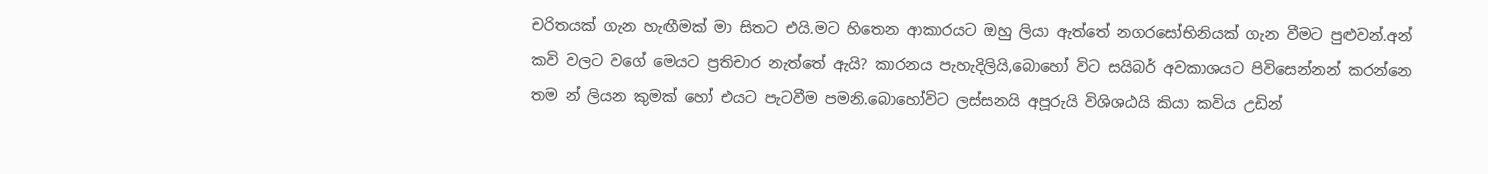චරිතයක් ගැන හැඟීමක් මා සිතට එයි.මට හිතෙන ආකාරයට ඔහු ලියා ඇත්තේ නගරසෝභිනියක් ගැන වීමට පුළුවන්.අන් කවි වලට වගේ මෙයට ප්‍රතිචාර නැත්තේ ඇයි? කාරනය පැහැදිලියි,බොහෝ විට සයිබර් අවකාශයට පිවිසෙන්නන් කරන්නෙ තම න් ලියන කුමක් හෝ එයට පැටවීම පමනි.බොහෝවිට ලස්සනයි අපූරුයි විශිශඨයි කියා කවිය උඩින්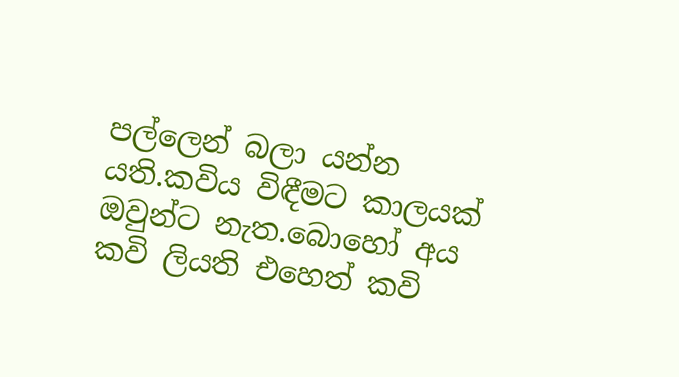පල්ලෙන් බලා යන්න යති.කවිය විඳීමට කාලයක් ඔවුන්ට නැත.බොහෝ අය කවි ලියති එහෙත් කවි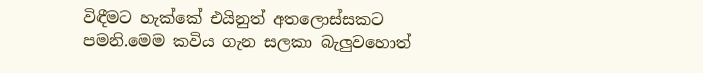විඳීමට හැක්කේ එයිනුත් අතලොස්සකට පමනි.මෙම කවිය ගැන සලකා බැලුවහොත්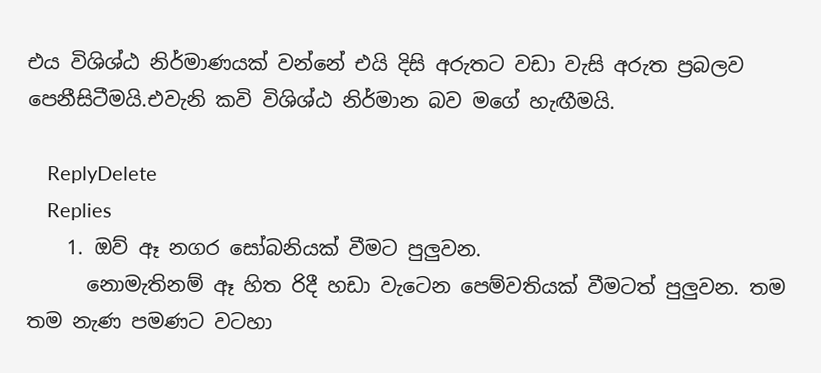එය විශිශ්ඨ නිර්මාණයක් වන්නේ එයි දිසි අරුතට වඩා වැසි අරුත ප්‍රබලව පෙනීසිටීමයි.එවැනි කවි විශිශ්ඨ නිර්මාන බව මගේ හැඟීමයි.

    ReplyDelete
    Replies
    1. ඔව් ඈ නගර සෝබනියක් වීමට පුලුවන.
      නොමැතිනම් ඈ හිත රිදී හඩා වැටෙන පෙම්වතියක් වීමටත් පුලුවන. තම තම නැණ පමණට වටහා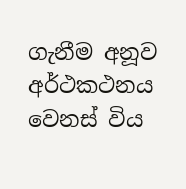ගැනීම අනූව අර්ථකථනය වෙනස් විය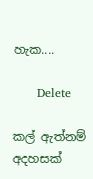හැක....

      Delete

කල් ඇත්නම් අදහසක්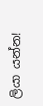ලියා යන්න!